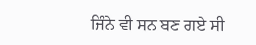ਜਿੰਨੇ ਵੀ ਸਨ ਬਣ ਗਏ ਸੀ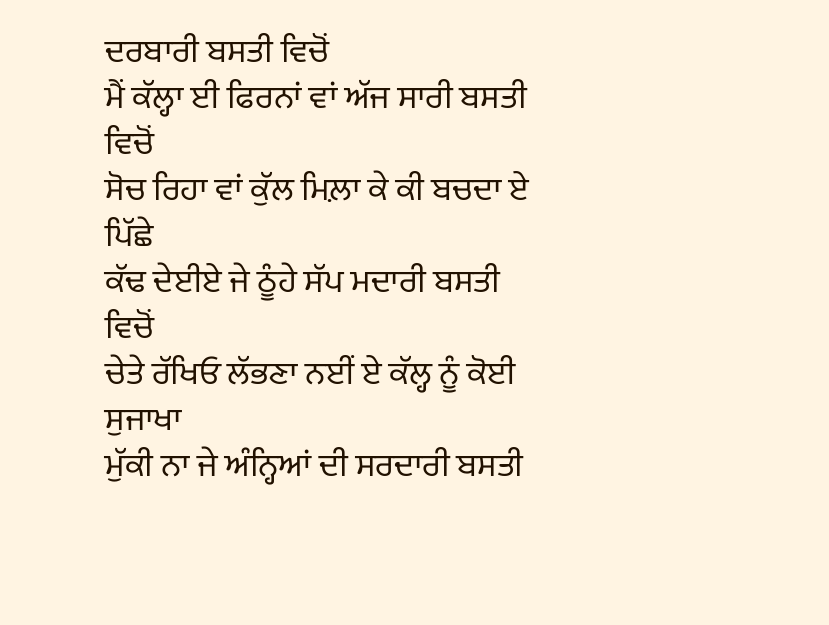ਦਰਬਾਰੀ ਬਸਤੀ ਵਿਚੋਂ
ਮੈਂ ਕੱਲ੍ਹਾ ਈ ਫਿਰਨਾਂ ਵਾਂ ਅੱਜ ਸਾਰੀ ਬਸਤੀ ਵਿਚੋਂ
ਸੋਚ ਰਿਹਾ ਵਾਂ ਕੁੱਲ ਮਿਲ਼ਾ ਕੇ ਕੀ ਬਚਦਾ ਏ ਪਿੱਛੇ
ਕੱਢ ਦੇਈਏ ਜੇ ਠੂੰਹੇ ਸੱਪ ਮਦਾਰੀ ਬਸਤੀ ਵਿਚੋਂ
ਚੇਤੇ ਰੱਖਿਓ ਲੱਭਣਾ ਨਈਂ ਏ ਕੱਲ੍ਹ ਨੂੰ ਕੋਈ ਸੁਜਾਖਾ
ਮੁੱਕੀ ਨਾ ਜੇ ਅੰਨ੍ਹਿਆਂ ਦੀ ਸਰਦਾਰੀ ਬਸਤੀ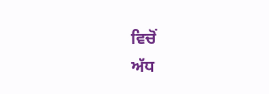ਵਿਚੋਂ
ਅੱਧ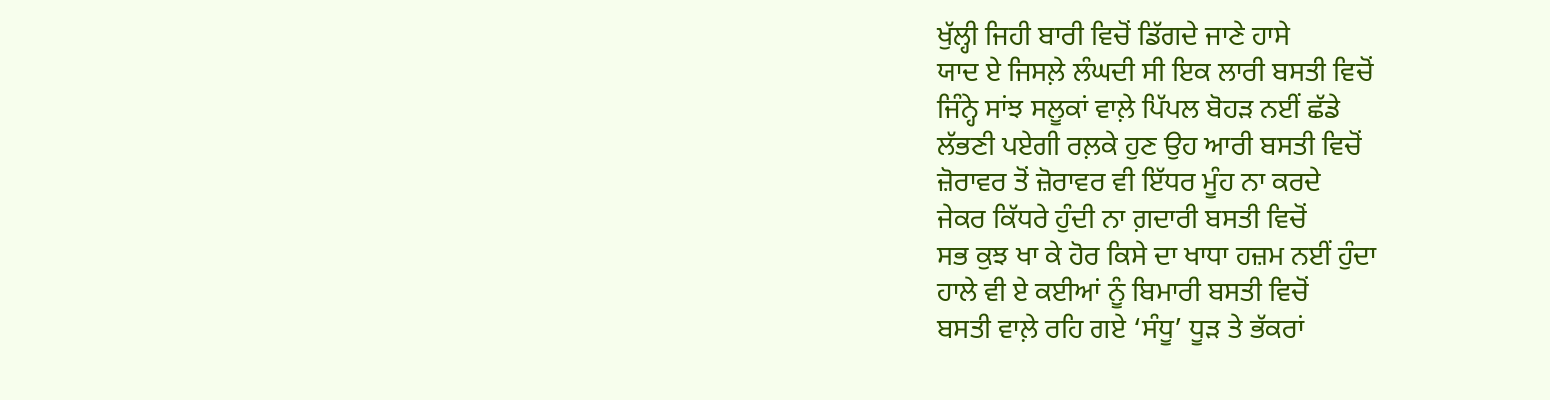ਖੁੱਲ੍ਹੀ ਜਿਹੀ ਬਾਰੀ ਵਿਚੋਂ ਡਿੱਗਦੇ ਜਾਣੇ ਹਾਸੇ
ਯਾਦ ਏ ਜਿਸਲ਼ੇ ਲੰਘਦੀ ਸੀ ਇਕ ਲਾਰੀ ਬਸਤੀ ਵਿਚੋਂ
ਜਿੰਨ੍ਹੇ ਸਾਂਝ ਸਲੂਕਾਂ ਵਾਲ਼ੇ ਪਿੱਪਲ ਬੋਹੜ ਨਈਂ ਛੱਡੇ
ਲੱਭਣੀ ਪਏਗੀ ਰਲ਼ਕੇ ਹੁਣ ਉਹ ਆਰੀ ਬਸਤੀ ਵਿਚੋਂ
ਜ਼ੋਰਾਵਰ ਤੋਂ ਜ਼ੋਰਾਵਰ ਵੀ ਇੱਧਰ ਮੂੰਹ ਨਾ ਕਰਦੇ
ਜੇਕਰ ਕਿੱਧਰੇ ਹੁੰਦੀ ਨਾ ਗ਼ਦਾਰੀ ਬਸਤੀ ਵਿਚੋਂ
ਸਭ ਕੁਝ ਖਾ ਕੇ ਹੋਰ ਕਿਸੇ ਦਾ ਖਾਧਾ ਹਜ਼ਮ ਨਈਂ ਹੁੰਦਾ
ਹਾਲੇ ਵੀ ਏ ਕਈਆਂ ਨੂੰ ਬਿਮਾਰੀ ਬਸਤੀ ਵਿਚੋਂ
ਬਸਤੀ ਵਾਲ਼ੇ ਰਹਿ ਗਏ ‘ਸੰਧੂ’ ਧੂੜ ਤੇ ਭੱਕਰਾਂ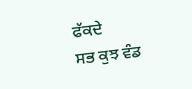ਫੱਕਦੇ
ਸਭ ਕੁਝ ਵੰਡ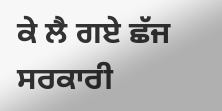ਕੇ ਲੈ ਗਏ ਛੱਜ ਸਰਕਾਰੀ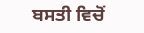ਬਸਤੀ ਵਿਚੋਂ